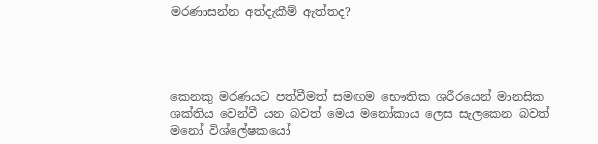මරණාසන්න අත්දැකීම් ඇත්තද?




කෙනකු මරණයට පත්වීමත් සමඟම භෞතික ශරීරයෙන් මානසික ශක්තිය වෙන්වී යන බවත් මෙය මනෝකාය ලෙස සැලකෙන බවත් මනෝ විශ්ලේෂකයෝ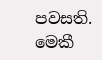පවසති.   මෙකී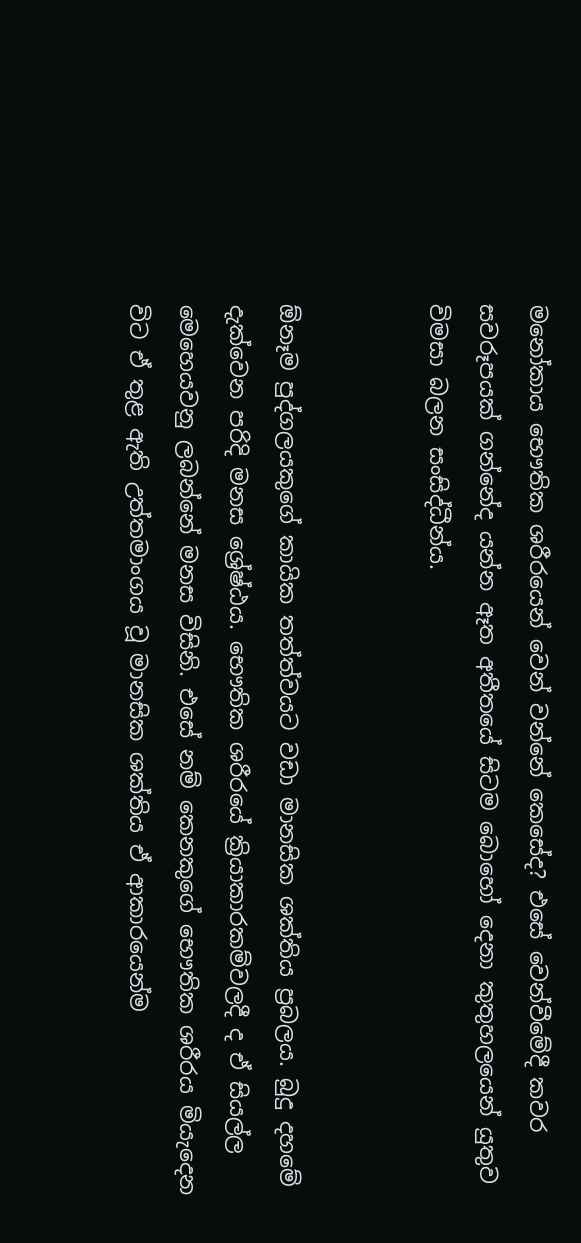මනෝකාය භෞතික ශරීරයෙන් වෙන් වන්නේ කෙසේද? එසේ වෙන්වීමේදී කවර සවරූපයක් ගන්නේද යන්න ඈත අතීතයේ සිටම බොහෝ දෙනා කුතුහලයෙන් යුතුව විමසා බලන සංසිද්ධීන්ය.


ඕනෑම පුද්ගලයකුගේ කායික තත්ත්වයට වඩා මානසික ශක්තිය ප්‍රබලය. බුදු දහමේ දැක්වෙන පරිදි මනස ශ්‍රේෂ්ඨය. භෞතික ශරීරයේ ක්‍රියාකාරකම්වලදී ද ඒ සියල්ල මෙහෙයවනු ලබන්නේ මනස විසිනි. එසේ නම් කෙනකුගේ භෞතික ශරීරය මියැදෙන විට ඒ තුළ ඇති උත්තමාංගය වූ මානසික ශක්තිය ඒ ආකාරයෙන්ම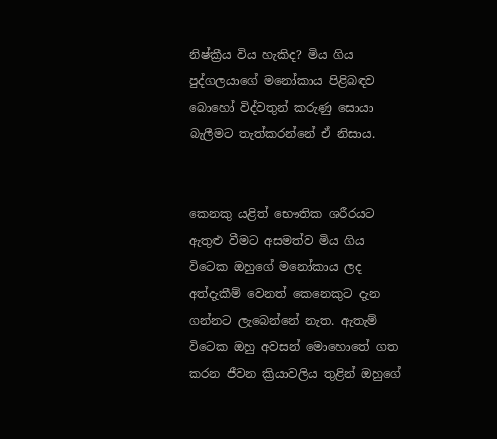නිෂ්ක්‍රීය විය හැකිද? මිය ගිය පුද්ගලයාගේ මනෝකාය පිළිබඳව බොහෝ විද්වතුන් කරුණු සොයා බැලීමට තැත්කරන්නේ ඒ නිසාය.


කෙනකු යළිත් භෞතික ශරීරයට ඇතුළු වීමට අසමත්ව මිය ගිය විටෙක ඔහුගේ මනෝකාය ලද අත්දැකීම් වෙනත් කෙනෙකුට දැන ගන්නට ලැබෙන්නේ නැත. ඇතැම් විටෙක ඔහු අවසන් මොහොතේ ගත කරන ජීවන ක්‍රියාවලිය තුළින් ඔහුගේ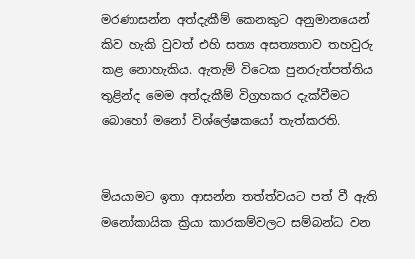මරණාසන්න අත්දැකීම් කෙනකුට අනුමානයෙන් කිව හැකි වුවත් එහි සත්‍ය අසත්‍යතාව තහවුරු කළ නොහැකිය. ඇතැම් විටෙක පුනරුත්පත්තිය තුළින්ද මෙම අත්දැකීම් විග්‍රහකර දැක්වීමට බොහෝ මනෝ විශ්ලේෂකයෝ තැත්කරති.


මියයාමට ඉතා ආසන්න තත්ත්වයට පත් වී ඇති මනෝකායික ක්‍රියා කාරකම්වලට සම්බන්ධ වන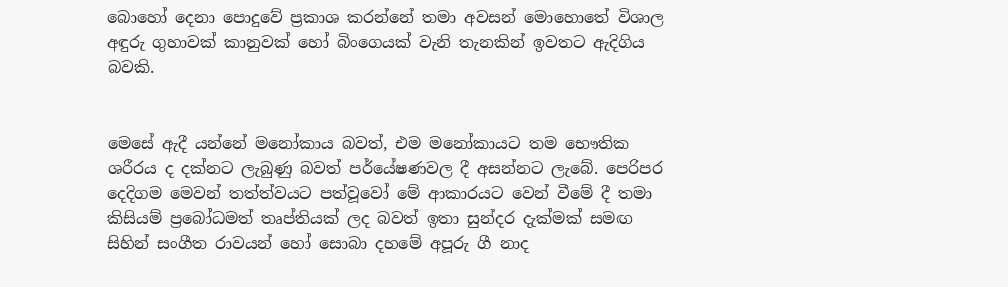බොහෝ දෙනා පොදුවේ ප්‍රකාශ කරන්නේ තමා අවසන් මොහොතේ විශාල අඳුරු ගුහාවක් කානුවක් හෝ බිංගෙයක් වැනි තැනකින් ඉවතට ඇදිගිය බවකි.


මෙසේ ඇදී යන්නේ මනෝකාය බවත්, එම මනෝකායට තම භෞතික ශරීරය ද දක්නට ලැබුණු බවත් පර්යේෂණවල දී අසන්නට ලැබේ. පෙරිපර දෙදිගම මෙවන් තත්ත්වයට පත්වූවෝ මේ ආකාරයට වෙන් වීමේ දී තමා කිසියම් ප්‍රබෝධමත් තෘප්තියක් ලද බවත් ඉතා සුන්දර දැක්මක් සමඟ සිහින් සංගීත රාවයන් හෝ සොබා දහමේ අපූරු ගී නාද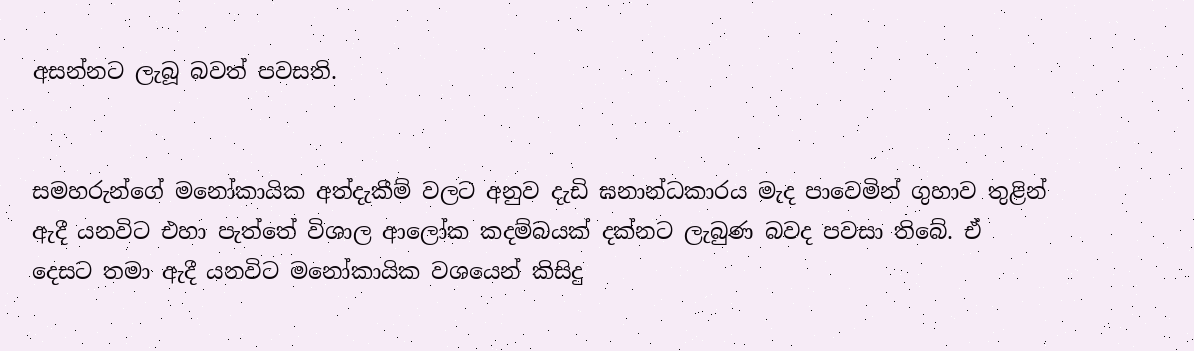අසන්නට ලැබූ බවත් පවසති.


සමහරුන්ගේ මනෝකායික අත්දැකීම් වලට අනුව දැඩි ඝනාන්ධකාරය මැද පාවෙමින් ගුහාව තුළින් ඇදී යනවිට එහා පැත්තේ විශාල ආලෝක කදම්බයක් දක්නට ලැබුණ බවද පවසා තිබේ. ඒ දෙසට තමා ඇදී යනවිට මනෝකායික වශයෙන් කිසිදු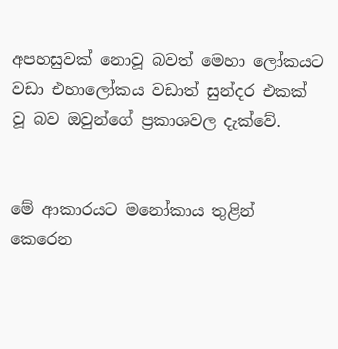අපහසුවක් නොවූ බවත් මෙහා ලෝකයට වඩා එහාලෝකය වඩාත් සුන්දර එකක් වූ බව ඔවුන්ගේ ප්‍රකාශවල දැක්වේ.


මේ ආකාරයට මනෝකාය තුළින් කෙරෙන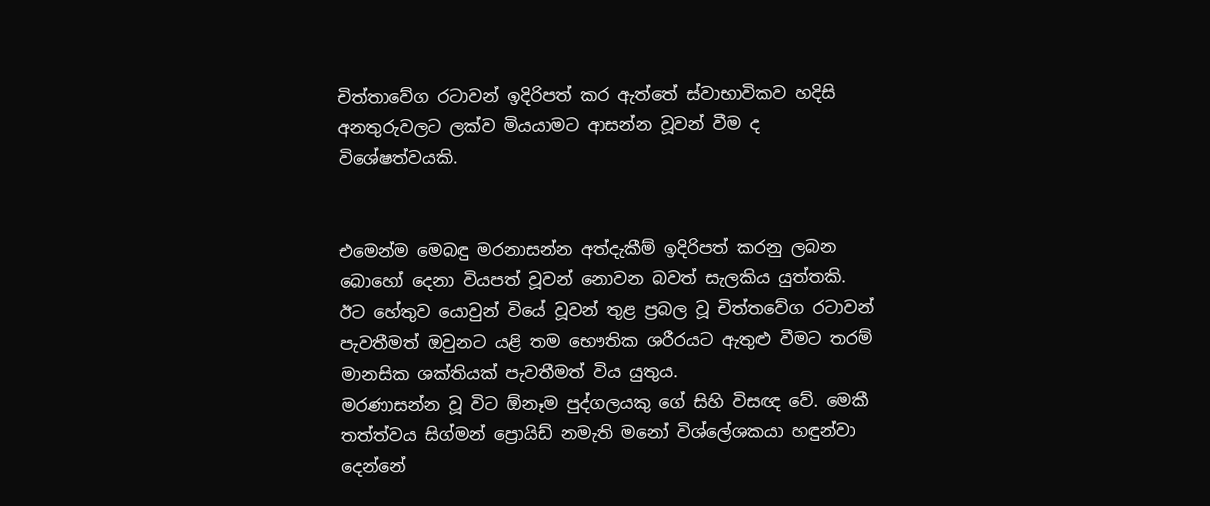චිත්තාවේග රටාවන් ඉදිරිපත් කර ඇත්තේ ස්වාභාවිකව හදිසි අනතුරුවලට ලක්ව මියයාමට ආසන්න වූවන් වීම ද විශේෂත්වයකි.


එමෙන්ම මෙබඳු මරනාසන්න අත්දැකීම් ඉදිරිපත් කරනු ලබන බොහෝ දෙනා වියපත් වූවන් නොවන බවත් සැලකිය යුත්තකි. ඊට හේතුව යොවුන් වියේ වූවන් තුළ ප්‍රබල වූ චිත්තවේග රටාවන් පැවතීමත් ඔවුනට යළි තම භෞතික ශරීරයට ඇතුළු වීමට තරම් මානසික ශක්තියක් පැවතීමත් විය යුතුය.
මරණාසන්න වූ විට ඕනෑම පුද්ගලයකු ගේ සිහි විසඥ වේ. මෙකී තත්ත්වය සිග්මන් ප්‍රොයිඩ් නමැති මනෝ විශ්ලේශකයා හඳුන්වා දෙන්නේ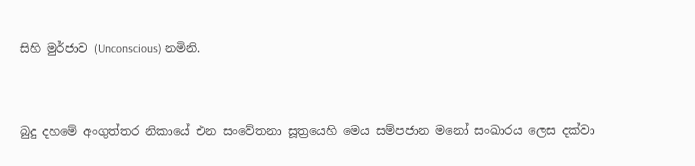සිහි මුර්ජාව (Unconscious) නමිනි.


බුදු දහමේ අංගුත්තර නිකායේ එන සංවේතනා සූත්‍රයෙහි මෙය සම්පජාන මනෝ සංඛාරය ලෙස දක්වා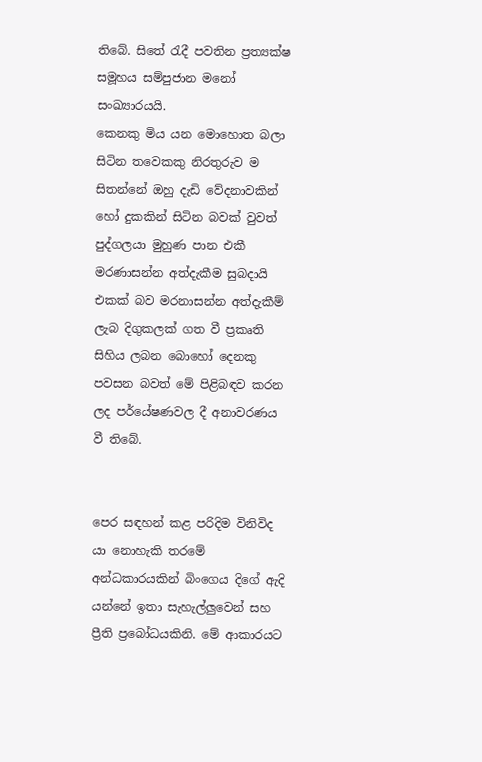තිබේ. සිතේ රැදී පවතින ප්‍රත්‍යක්ෂ සමූහය සම්පුජාන මනෝ සංඛ්‍යාරයයි.
කෙනකු මිය යන මොහොත බලා සිටින තවෙකකු නිරතුරුව ම සිතන්නේ ඔහු දැඩි වේදනාවකින් හෝ දුකකින් සිටින බවක් වුවත් පුද්ගලයා මුහුණ පාන එකී මරණාසන්න අත්දැකීම සුබදායි එකක් බව මරනාසන්න අත්දැකීම් ලැබ දිගුකලක් ගත වී ප්‍රකෘති සිහිය ලබන බොහෝ දෙනකු පවසන බවත් මේ පිළිබඳව කරන ලද පර්යේෂණවල දී අනාවරණය වී තිබේ.


පෙර සඳහන් කළ පරිදිම විනිවිද යා නොහැකි තරමේ අන්ධකාරයකින් බිංගෙය දිගේ ඇදි යන්නේ ඉතා සැහැල්ලුවෙන් සහ ප්‍රීති ප්‍රබෝධයකිනි. මේ ආකාරයට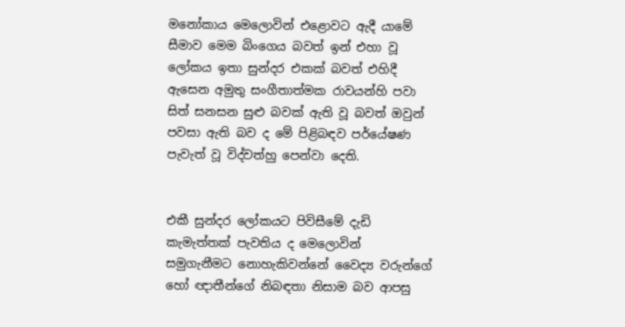මනෝකාය මෙලොවින් එළොවට ඇදී යාමේ සීමාව මෙම බිංගෙය බවත් ඉන් එහා වූ ලෝකය ඉතා සුන්දර එකක් බවත් එහිදී  ඇසෙන අමුතු සංගීතාත්මක රාවයන්හි පවා සිත් සනසන සුළු බවක් ඇති වූ බවත් ඔවුන් පවසා ඇති බව ද මේ පිළිබඳව පර්යේෂණ පැවැත් වූ විද්වත්හු පෙන්වා දෙති.


එකී සුන්දර ලෝකයට පිවිසීමේ දැඩි කැමැත්තක් පැවතිය ද මෙලොවින් සමුගැනීමට නොහැකිවන්නේ වෛද්‍ය වරුන්ගේ හෝ ඥාතීන්ගේ නිබඳතා නිසාම බව ආපසු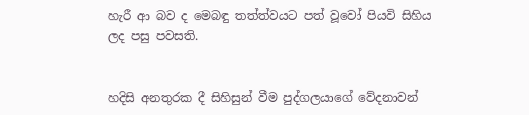හැරී ආ බව ද මෙබඳු තත්ත්වයට පත් වූවෝ පියවි සිහිය ලද පසු පවසති.


හදිසි අනතුරක දී සිහිසුන් වීම පුද්ගලයාගේ වේදනාවන්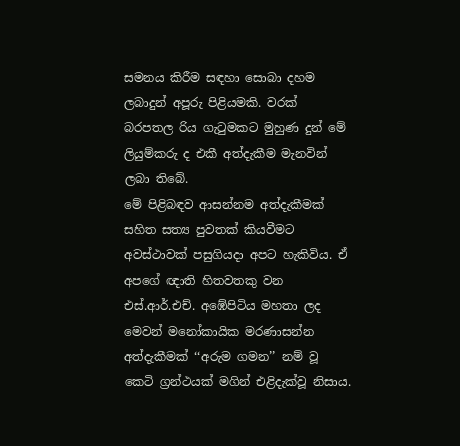සමනය කිරීම සඳහා සොබා දහම ලබාදුන් අපූරු පිළියමකි. වරක් බරපතල රිය ගැටුමකට මුහුණ දුන් මේ ලියුම්කරු ද එකී අත්දැකීම මැනවින් ලබා තිබේ.
මේ පිළිබඳව ආසන්නම අත්දැකීමක් සහිත සත්‍ය පුවතක් කියවීමට අවස්ථාවක් පසුගියදා අපට හැකිවිය. ඒ අපගේ ඥාති හිතවතකු වන එස්.ආර්.එච්. අඹේපිටිය මහතා ලද මෙවන් මනෝකායික මරණාසන්න අත්දැකීමක් ‘‘අරුම ගමන’’ නම් වූ කෙටි ග්‍රන්ථයක් මගින් එළිදැක්වූ නිසාය.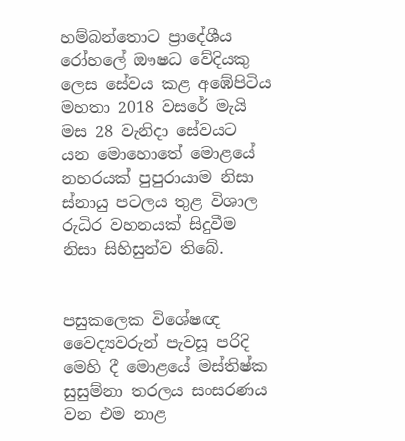හම්බන්තොට ප්‍රාදේශීය රෝහලේ ඖෂධ වේදියකු ලෙස සේවය කළ අඹේපිටිය මහතා 2018 වසරේ මැයි මස 28 වැනිදා සේවයට යන මොහොතේ මොළයේ නහරයක් පුපුරායාම නිසා ස්නායු පටලය තුළ විශාල රුධිර වහනයක් සිදුවීම නිසා සිහිසුන්ව තිබේ.


පසුකලෙක විශේෂඥ වෛද්‍යවරුන් පැවසූ පරිදි මෙහි දී මොළයේ මස්තිෂ්ක සුසුම්නා තරලය සංසරණය වන එම නාළ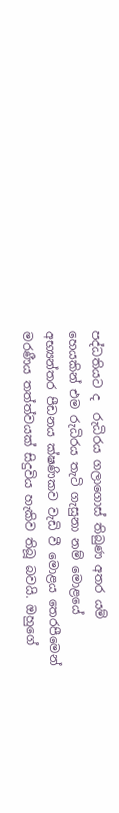පද්ධතියට ද  රුධිරය ගලාගොස් තිබුණ අතර යම් හෙයකින් එම රුධිරය තැටි ගැසුනා නම් මොළයේ අභ්‍යන්තර පීඩනය ක්ෂණිකව වැඩි වී මොළය තෙරපීමෙන් මරණීය තත්ත්වයක් සිදුවිය හැකිව තිබූ බවයි. ඔහුගේ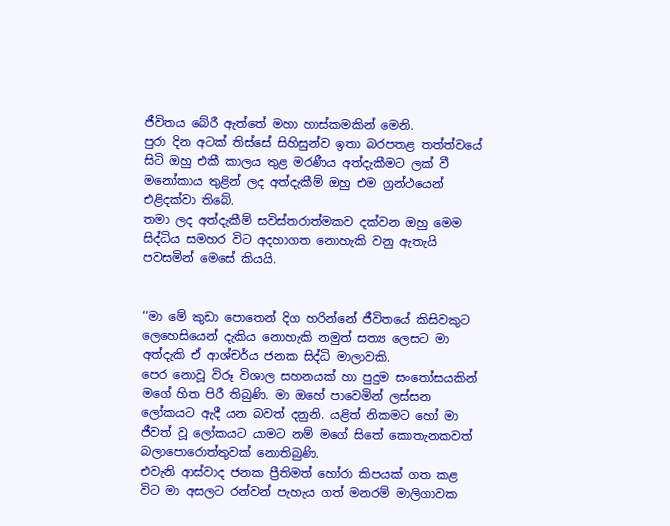ජීවිතය බේරී ඇත්තේ මහා හාස්කමකින් මෙනි.
පුරා දින අටක් තිස්සේ සිහිසුන්ව ඉතා බරපතළ තත්ත්වයේ සිටි ඔහු එකී කාලය තුළ මරණීය අත්දැකීමට ලක් වී මනෝකාය තුළින් ලද අත්දැකීම් ඔහු එම ග්‍රන්ථයෙන් එළිදක්වා තිබේ.
තමා ලද අත්දැකීම් සවිස්තරාත්මකව දක්වන ඔහු මෙම සිද්ධිය සමහර විට අදහාගත නොහැකි වනු ඇතැයි පවසමින් මෙසේ කියයි.


‘‘මා මේ කුඩා පොතෙන් දිග හරින්නේ ජීවිතයේ කිසිවකුට ලෙහෙසියෙන් දැකිය නොහැකි නමුත් සත්‍ය ලෙසට මා අත්දැකි ඒ ආශ්චර්ය ජනක සිද්ධි මාලාවකි.
පෙර නොවූ විරූ විශාල සහනයක් හා පුදුම සංතෝසයකින් මගේ හිත පිරී තිබුණි. මා ඔහේ පාවෙමින් ලස්සන ලෝකයට ඇදී යන බවත් දනුනි. යළිත් නිකමට හෝ මා ජීවත් වූ ලෝකයට යාමට නම් මගේ සිතේ කොතැනකවත් බලාපොරොත්තුවක් නොතිබුණි.
එවැනි ආස්වාද ජනක ප්‍රීතිමත් හෝරා කිපයක් ගත කළ විට මා අසලට රන්වන් පැහැය ගත් මනරම් මාලිගාවක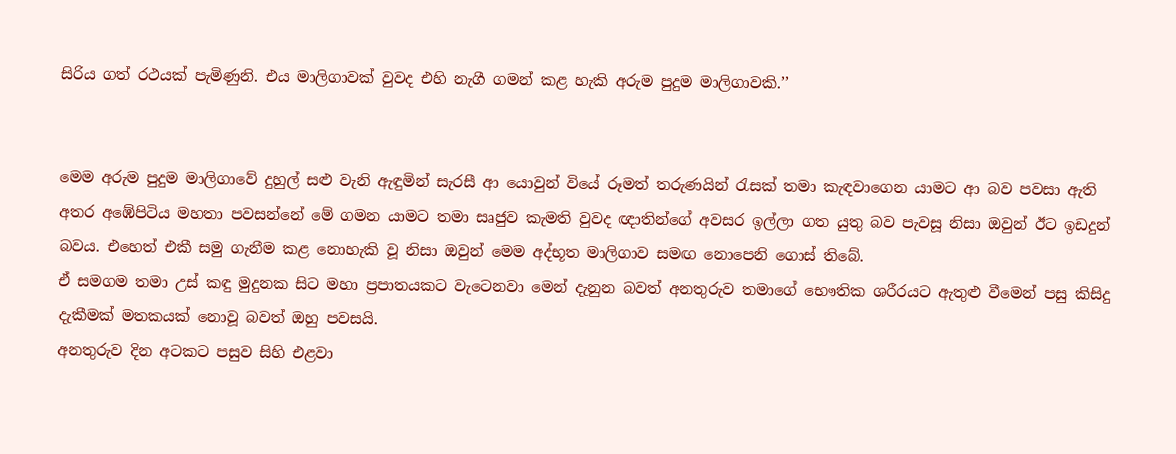සිරිය ගත් රථයක් පැමිණුනි. එය මාලිගාවක් වුවද එහි නැගී ගමන් කළ හැකි අරුම පුදුම මාලිගාවකි.’’


මෙම අරුම පුදුම මාලිගාවේ දුහුල් සළු වැනි ඇඳුමින් සැරසී ආ යොවුන් වියේ රූමත් තරුණයින් රැසක් තමා කැඳවාගෙන යාමට ආ බව පවසා ඇති අතර අඹේපිටිය මහතා පවසන්නේ මේ ගමන යාමට තමා සෘජුව කැමති වුවද ඥාතින්ගේ අවසර ඉල්ලා ගත යුතු බව පැවසූ නිසා ඔවුන් ඊට ඉඩදුන් බවය. එහෙත් එකී සමු ගැනීම කළ නොහැකි වූ නිසා ඔවුන් මෙම අද්භූත මාලිගාව සමඟ නොපෙනි ගොස් තිබේ.
ඒ සමගම තමා උස් කඳු මුදුනක සිට මහා ප්‍රපාතයකට වැටෙනවා මෙන් දැනුන බවත් අනතුරුව තමාගේ භෞතික ශරීරයට ඇතුළු වීමෙන් පසු කිසිදු දැකීමක් මතකයක් නොවූ බවත් ඔහු පවසයි.
අනතුරුව දින අටකට පසුව සිහි එළවා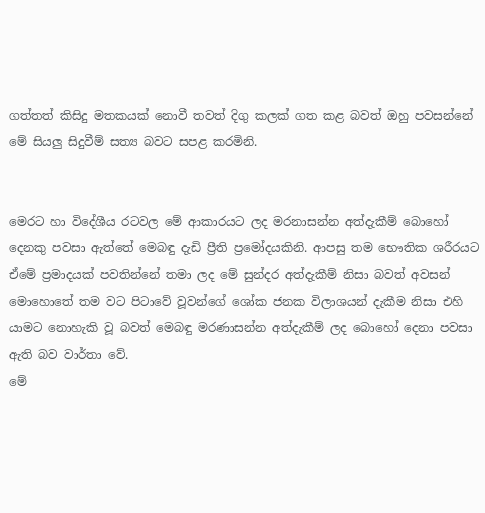ගත්තත් කිසිදු මතකයක් නොවී තවත් දිගු කලක් ගත කළ බවත් ඔහු පවසන්නේ මේ සියලු සිදුවීම් සත්‍ය බවට සපළ කරමිනි.


මෙරට හා විදේශීය රටවල මේ ආකාරයට ලද මරනාසන්න අත්දැකීම් බොහෝ දෙනකු පවසා ඇත්තේ මෙබඳු දැඩි ප්‍රීති ප්‍රමෝදයකිනි. ආපසු තම භෞතික ශරීරයට ඒමේ ප්‍රමාදයක් පවතින්නේ තමා ලද මේ සුන්දර අත්දැකීම් නිසා බවත් අවසන් මොහොතේ තම වට පිටාවේ වූවන්ගේ ශෝක ජනක විලාශයන් දැකීම නිසා එහි යාමට නොහැකි වූ බවත් මෙබඳු මරණාසන්න අත්දැකීම් ලද බොහෝ දෙනා පවසා ඇති බව වාර්තා වේ.
මේ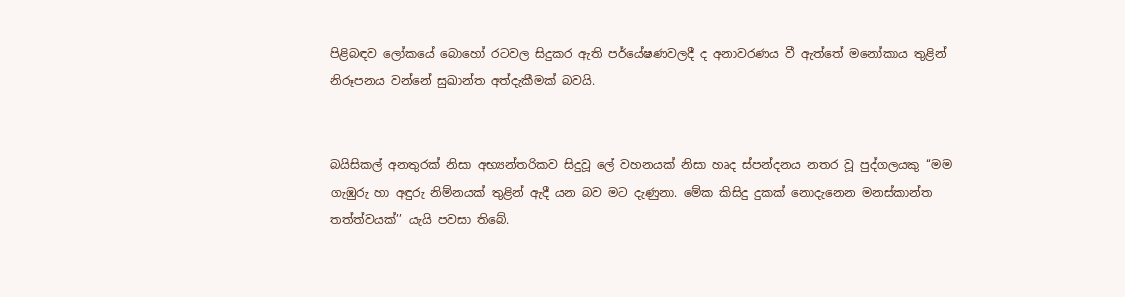පිළිබඳව ලෝකයේ බොහෝ රටවල සිදුකර ඇති පර්යේෂණවලදී ද අනාවරණය වී ඇත්තේ මනෝකාය තුළින් නිරූපනය වන්නේ සු‌ඛාන්ත අත්දැකීමක් බවයි.


බයිසිකල් අනතුරක් නිසා අභ්‍යන්තරිකව සිදුවූ ලේ වහනයක් නිසා හෘද ස්පන්දනය නතර වූ පුද්ගලයකු ‘‘මම ගැඹුරු හා අඳුරු නිම්නයක් තුළින් ඇදී යන බව මට දැණුනා. මේක කිසිදු දුකක් නොදැනෙන මනස්කාන්ත තත්ත්වයක්’’ යැයි පවසා තිබේ.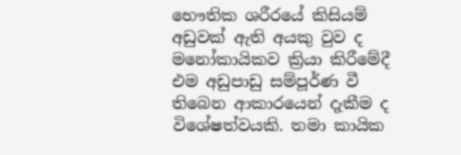භෞතික ශරීරයේ කිසියම් අඩුවක් ඇති අයකු වුව ද මනෝකායිකව ක්‍රියා කිරීමේදී එම අඩුපාඩු සම්පූර්ණ වී තිබෙන ආකාරයෙන් දැකීම ද විශේෂත්වයකි. තමා කායික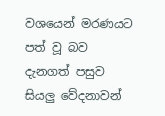වශයෙන් මරණයට පත් වූ බව දැනගත් පසුව සියලු වේදනාවන්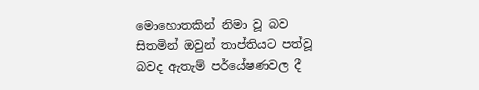මොහොතකින් නිමා වූ බව සිතමින් ඔවුන් තාප්තියට පත්වූ බවද ඇතැම් පර්යේෂණවල දී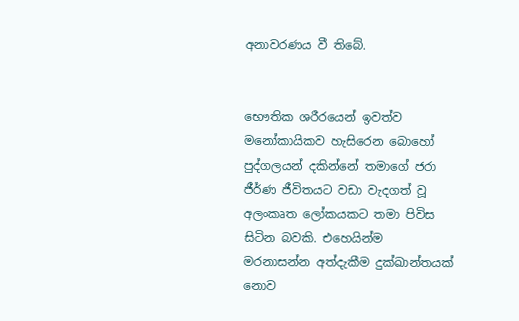අනාවරණය වී තිබේ.


භෞතික ශරීරයෙන් ඉවත්ව මනෝකායිකව හැසිරෙන බොහෝ පුද්ගලයන් දකින්නේ තමාගේ ජරා ජීර්ණ ජීවිතයට වඩා වැදගත් වූ අලංකෘත ලෝකයකට තමා පිවිස සිටින බවකි. එහෙයින්ම මරනාසන්න අත්දැකීම දුක්ඛාන්තයක් නොව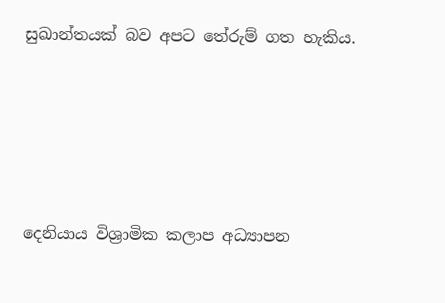සුඛාන්තයක් බව අපට තේරුම් ගත හැකිය.





දෙනියාය විශ්‍රාමික කලාප අධ්‍යාපන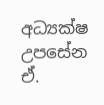අධ්‍යක්ෂ
උපසේන ඒ.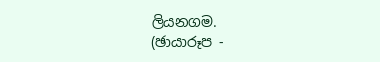ලියනගම.
(ඡායාරූප -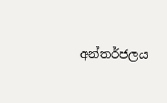අන්තර්ජලය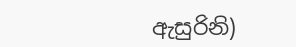ඇසුරිනි)